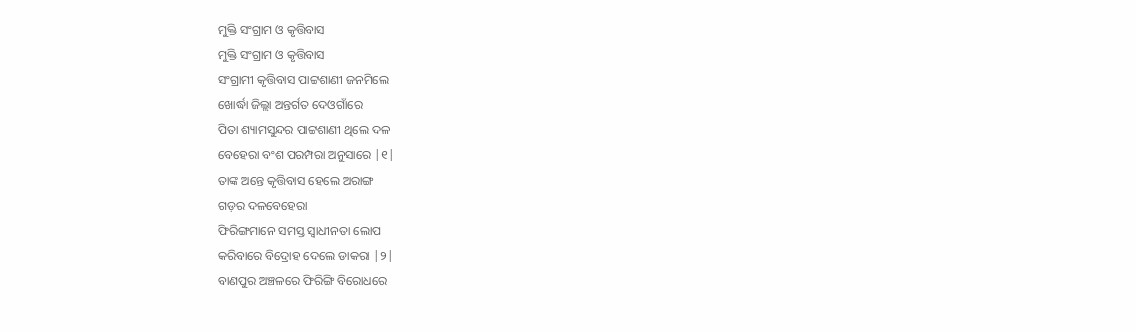ମୁକ୍ତି ସଂଗ୍ରାମ ଓ କୃତ୍ତିବାସ
ମୁକ୍ତି ସଂଗ୍ରାମ ଓ କୃତ୍ତିବାସ
ସଂଗ୍ରାମୀ କୃତ୍ତିବାସ ପାଟ୍ଟଶାଣୀ ଜନମିଲେ
ଖୋର୍ଦ୍ଧା ଜିଲ୍ଲା ଅନ୍ତର୍ଗତ ଦେଓଗାଁରେ
ପିତା ଶ୍ୟାମସୁନ୍ଦର ପାଟ୍ଟଶାଣୀ ଥିଲେ ଦଳ
ବେହେରା ବଂଶ ପରମ୍ପରା ଅନୁସାରେ |୧|
ତାଙ୍କ ଅନ୍ତେ କୃତ୍ତିବାସ ହେଲେ ଅରାଙ୍ଗ
ଗଡ଼ର ଦଳବେହେରା
ଫିରିଙ୍ଗମାନେ ସମସ୍ତ ସ୍ୱାଧୀନତା ଲୋପ
କରିବାରେ ବିଦ୍ରୋହ ଦେଲେ ଡାକରା |୨|
ବାଣପୁର ଅଞ୍ଚଳରେ ଫିରିଙ୍ଗି ବିରୋଧରେ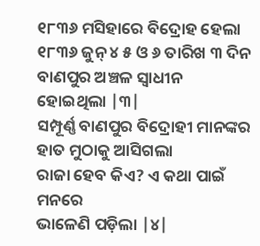୧୮୩୬ ମସିହାରେ ବିଦ୍ରୋହ ହେଲା
୧୮୩୬ ଜୁନ୍ ୪ ୫ ଓ ୬ ତାରିଖ ୩ ଦିନ
ବାଣପୁର ଅଞ୍ଚଳ ସ୍ୱାଧୀନ ହୋଇଥିଲା |୩|
ସମ୍ପୂର୍ଣ୍ଣ ବାଣପୁର ବିଦ୍ରୋହୀ ମାନଙ୍କର
ହାତ ମୁଠାକୁ ଆସିଗଲା
ରାଜା ହେବ କିଏ? ଏ କଥା ପାଇଁ ମନରେ
ଭାଳେଣି ପଡ଼ିଲା |୪|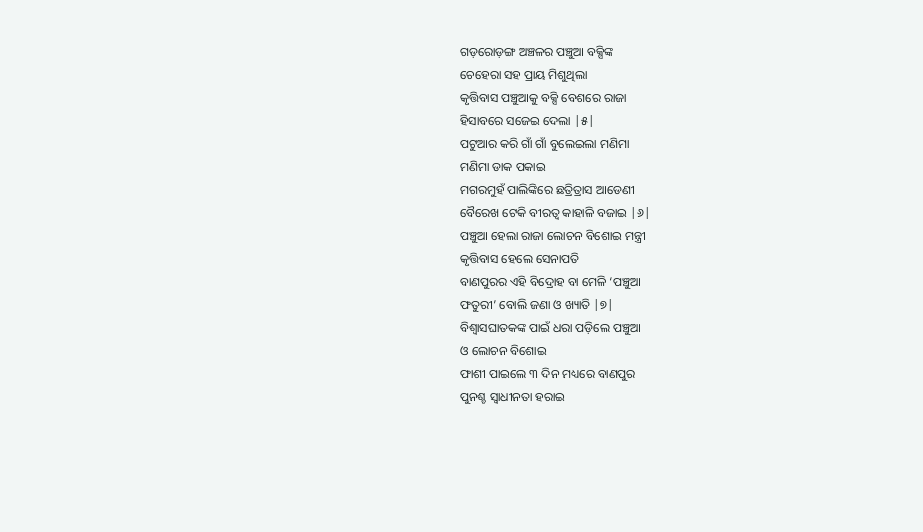ଗଡ଼ରୋଡ଼ଙ୍ଗ ଅଞ୍ଚଳର ପଞ୍ଚୁଆ ବକ୍ସିଙ୍କ
ଚେହେରା ସହ ପ୍ରାୟ ମିଶୁଥିଲା
କୃତ୍ତିବାସ ପଞ୍ଚୁଆକୁ ବକ୍ସି ବେଶରେ ରାଜା
ହିସାବରେ ସଜେଇ ଦେଲା |୫|
ପଟୁଆର କରି ଗାଁ ଗାଁ ବୁଲେଇଲା ମଣିମା
ମଣିମା ଡାକ ପକାଇ
ମଗରମୁହଁ ପାଲିଙ୍କିରେ ଛତ୍ରିତ୍ରାସ ଆଡେଣୀ
ବୈରେଖ ଟେକି ବୀରତ୍ୱ କାହାଳି ବଜାଇ |୬|
ପଞ୍ଚୁଆ ହେଲା ରାଜା ଲୋଚନ ବିଶୋଇ ମନ୍ତ୍ରୀ
କୃତ୍ତିବାସ ହେଲେ ସେନାପତି
ବାଣପୁରର ଏହି ବିଦ୍ରୋହ ବା ମେଳି ‘ପଞ୍ଚୁଆ
ଫତୁରୀ’ ବୋଲି ଜଣା ଓ ଖ୍ୟାତି |୭|
ବିଶ୍ୱାସଘାତକଙ୍କ ପାଇଁ ଧରା ପଡ଼ିଲେ ପଞ୍ଚୁଆ
ଓ ଲୋଚନ ବିଶୋଇ
ଫାଶୀ ପାଇଲେ ୩ ଦିନ ମଧ୍ୟରେ ବାଣପୁର
ପୁନଶ୍ଚ ସ୍ୱାଧୀନତା ହରାଇ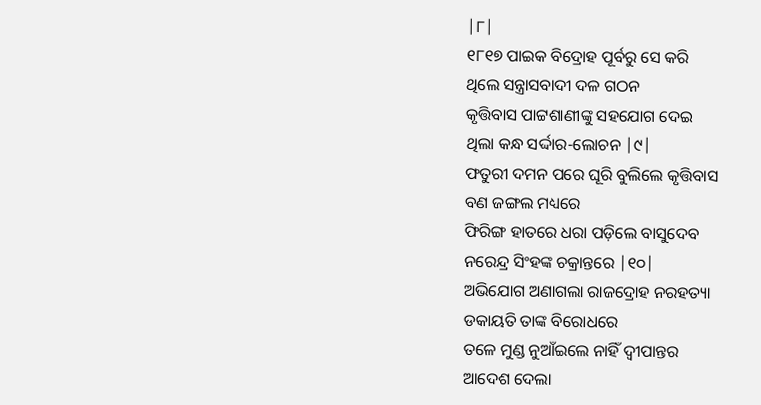|୮|
୧୮୧୭ ପାଇକ ବିଦ୍ରୋହ ପୂର୍ବରୁ ସେ କରି
ଥିଲେ ସନ୍ତ୍ରାସବାଦୀ ଦଳ ଗଠନ
କୃତ୍ତିବାସ ପାଟ୍ଟଶାଣୀଙ୍କୁ ସହଯୋଗ ଦେଇ
ଥିଲା କନ୍ଧ ସର୍ଦ୍ଦାର-ଲୋଚନ |୯|
ଫତୁରୀ ଦମନ ପରେ ଘୂରି ବୁଲିଲେ କୃତ୍ତିବାସ
ବଣ ଜଙ୍ଗଲ ମଧ୍ୟରେ
ଫିରିଙ୍ଗ ହାତରେ ଧରା ପଡ଼ିଲେ ବାସୁଦେବ
ନରେନ୍ଦ୍ର ସିଂହଙ୍କ ଚକ୍ରାନ୍ତରେ |୧୦|
ଅଭିଯୋଗ ଅଣାଗଲା ରାଜଦ୍ରୋହ ନରହତ୍ୟା
ଡକାୟତି ତାଙ୍କ ବିରୋଧରେ
ତଳେ ମୁଣ୍ଡ ନୁଆଁଇଲେ ନାହିଁ ଦ୍ୱୀପାନ୍ତର
ଆଦେଶ ଦେଲା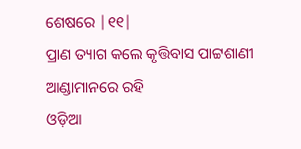ଶେଷରେ |୧୧|
ପ୍ରାଣ ତ୍ୟାଗ କଲେ କୃତ୍ତିବାସ ପାଟ୍ଟଶାଣୀ
ଆଣ୍ଡାମାନରେ ରହି
ଓଡ଼ିଆ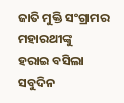ଜାତି ମୁକ୍ତି ସଂଗ୍ରାମର ମହାରଥୀଙ୍କୁ
ହରାଇ ବସିଲା ସବୁଦିନ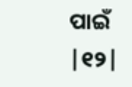ପାଇଁ |୧୨|